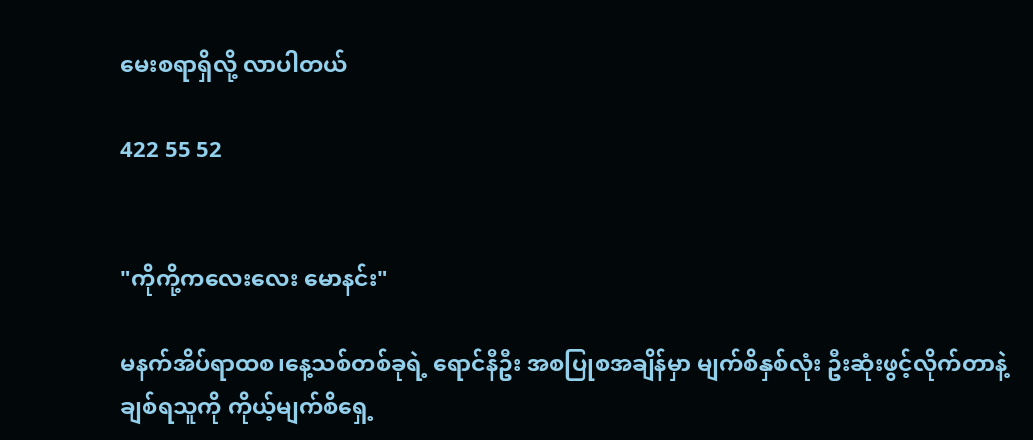မေးစရာရှိလို့ လာပါတယ်

422 55 52


"ကိုကို့ကလေးလေး မောနင်း"

မနက်အိပ်ရာထစ၊နေ့သစ်တစ်ခုရဲ့ ရောင်နီဦး အစပြုစအချိန်မှာ မျက်စိနှစ်လုံး ဦးဆုံးဖွင့်လိုက်တာနဲ့ ချစ်ရသူကို ကိုယ့်မျက်စိရှေ့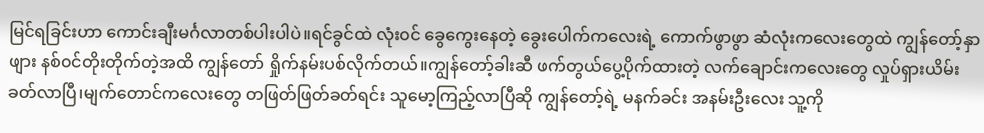မြင်ရခြင်းဟာ ကောင်းချီးမင်္ဂလာတစ်ပါးပါပဲ။ရင်ခွင်ထဲ လုံး၀င် ခွေကွေးနေတဲ့ ခွေးပေါက်ကလေးရဲ့ ကောက်ဖွာဖွာ ဆံလုံးကလေးတွေထဲ ကျွန်တော့်နှာဖျား နစ်၀င်တိုးတိုက်တဲ့အထိ ကျွန်တော် ရှိုက်နမ်းပစ်လိုက်တယ်။ကျွန်တော့်ခါးဆီ ဖက်တွယ်ပွေ့ပိုက်ထားတဲ့ လက်ချောင်းကလေးတွေ လှုပ်ရှားယိမ်းခတ်လာပြီ၊မျက်တောင်ကလေးတွေ တဖြတ်ဖြတ်ခတ်ရင်း သူမော့ကြည့်လာပြီဆို ကျွန်တော့်ရဲ့ မနက်ခင်း အနမ်းဦးလေး သူ့ကို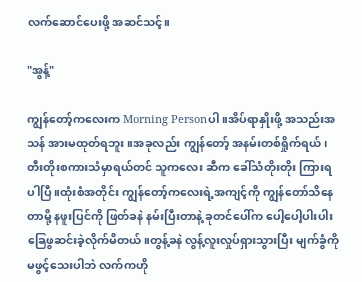လက်ဆောင်ပေးဖို့ အဆင်သင့်။

"အွန့်"

ကျွန်တော့်ကလေးက Morning Personပါ။အိပ်ရာနှိုးဖို့ အသည်းအသန် အားမထုတ်ရဘူး။အခုလည်း ကျွန်တော့် အနမ်းတစ်ရှိုက်ရယ်၊တီးတိုးစကားသံမှာရယ်တင် သူကလေး ဆီက ခေါ်သံတိုးတိုး ကြားရပါပြီ။ထုံးစံအတိုင်း ကျွန်တော့်ကလေးရဲ့အကျင့်ကို ကျွန်တော်သိနေတာမို့ နဖူးပြင်ကို ဖြတ်ခနဲ နမ်းပြီးတာနဲ့ ခုတင်ပေါ်က ပေါ့ပေါ့ပါးပါး ခြေဖွဆင်းခဲ့လိုက်မိတယ်။တွန့်ခနဲ လွန့်လူးလှုပ်ရှားသွားပြီး မျက်ခွံကို မဖွင့်သေးပါဘဲ လက်ကဟို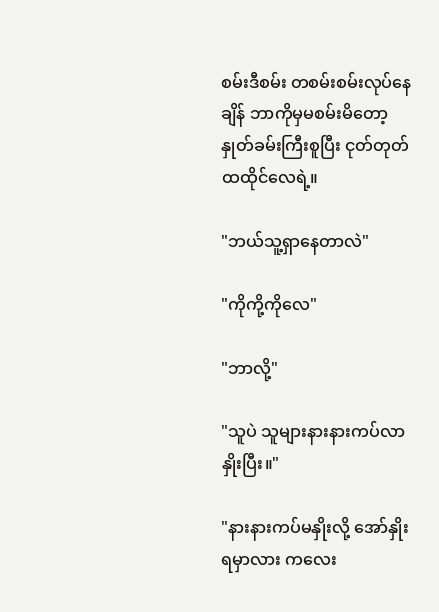စမ်းဒီစမ်း တစမ်းစမ်းလုပ်နေချိန် ဘာကိုမှမစမ်းမိတော့ နှုတ်ခမ်းကြီးစူပြီး ငုတ်တုတ်ထထိုင်လေရဲ့။

"ဘယ်သူ့ရှာနေတာလဲ"

"ကိုကို့ကိုလေ"

"ဘာလို့"

"သူပဲ သူများနားနားကပ်လာနှိုးပြီး။"

"နားနားကပ်မနှိုးလို့ အော်နှိုးရမှာလား ကလေး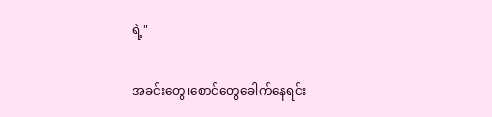ရဲ့"

အခင်းတွေ၊စောင်တွေခေါက်နေရင်း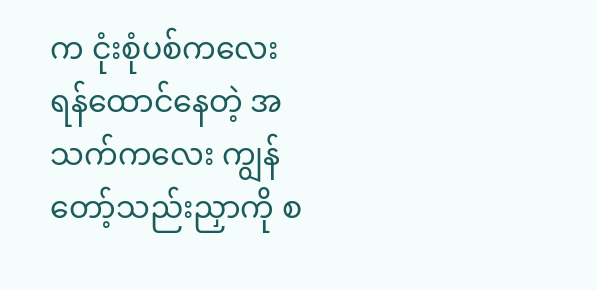က ငုံးစုံပစ်ကလေး ရန်ထောင်နေတဲ့ အသက်ကလေး ကျွန်တော့်သည်းညှာကို စ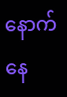နောက်နေ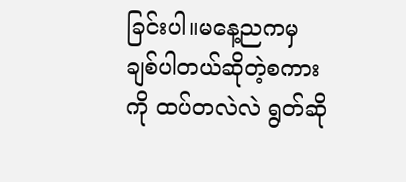ခြင်းပါ။မနေ့ညကမှ ချစ်ပါတယ်ဆိုတဲ့စကားကို ထပ်တလဲလဲ ရွတ်ဆို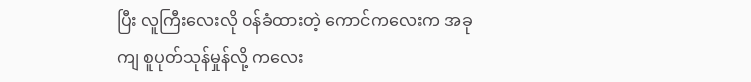ပြီး လူကြီးလေးလို ၀န်ခံထားတဲ့ ကောင်ကလေးက အခုကျ စူပုတ်သုန်မှုန်လို့ ကလေး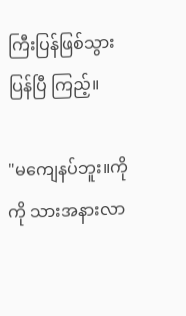ကြီးပြန်ဖြစ်သွားပြန်ပြီ ကြည့်။

"မကျေနပ်ဘူး။ကိုကို သားအနားလာ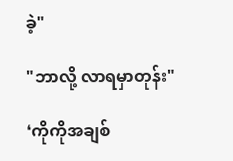ခဲ့"

"ဘာလို့ လာရမှာတုန်း"

❛ကိုကိုအချစ်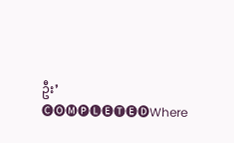ဦး❜ 🅒🅞🅜🅟🅛🅔🅣🅔🅓Where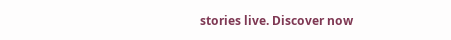stories live. Discover now